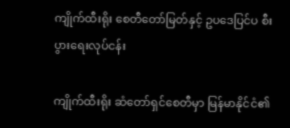ကျိုက်ထီးရိုး စေတီတော်မြတ်နှင့် ဥပဒေပြင်ပ စီးပွားရေးလုပ်ငန်း

ကျိုက်ထီးရိုး ဆံတော်ရှင်စေတီမှာ မြန်မာနိုင်ငံ၏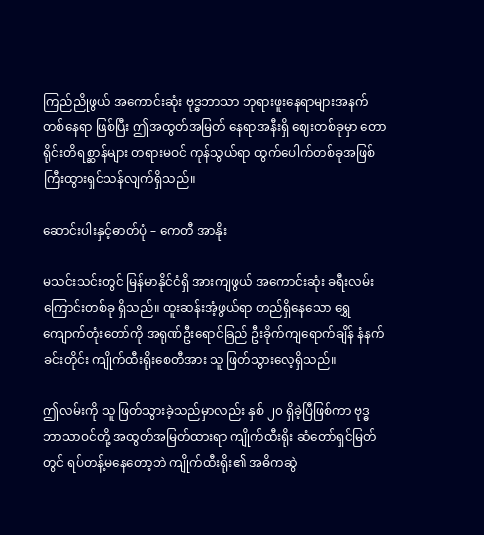ကြည်ညိုဖွယ် အကောင်းဆုံး ဗုဒ္ဓဘာသာ ဘုရားဖူးနေရာများအနက် တစ်နေရာ ဖြစ်ပြီး ဤအထွတ်အမြတ် နေရာအနီးရှိ ဈေးတစ်ခုမှာ တောရိုင်းတိရစ္ဆာန်များ တရားမဝင် ကုန်သွယ်ရာ ထွက်ပေါက်တစ်ခုအဖြစ် ကြီးထွားရှင်သန်လျက်ရှိသည်။

ဆောင်းပါးနှင့်ဓာတ်ပုံ – ကေတီ အာနိုး

မသင်းသင်းတွင် မြန်မာနိုင်ငံရှိ အားကျဖွယ် အကောင်းဆုံး ခရီးလမ်းကြောင်းတစ်ခု ရှိသည်။ ထူးဆန်းအံ့ဖွယ်ရာ တည်ရှိနေသော ရွှေကျောက်တုံးတော်ကို အရုဏ်ဦးရောင်ခြည် ဦးခိုက်ကျရောက်ချိန် နံနက်ခင်းတိုင်း ကျိုက်ထီးရိုးစေတီအား သူ ဖြတ်သွားလေ့ရှိသည်။

ဤလမ်းကို သူ ဖြတ်သွားခဲ့သည်မှာလည်း နှစ် ၂၀ ရှိခဲ့ပြီဖြစ်ကာ ဗုဒ္ဓဘာသာဝင်တို့ အထွတ်အမြတ်ထားရာ ကျိုက်ထီးရိုး ဆံတော်ရှင်မြတ်တွင် ရပ်တန့်မနေတော့ဘဲ ကျိုက်ထီးရိုး၏ အဓိကဆွဲ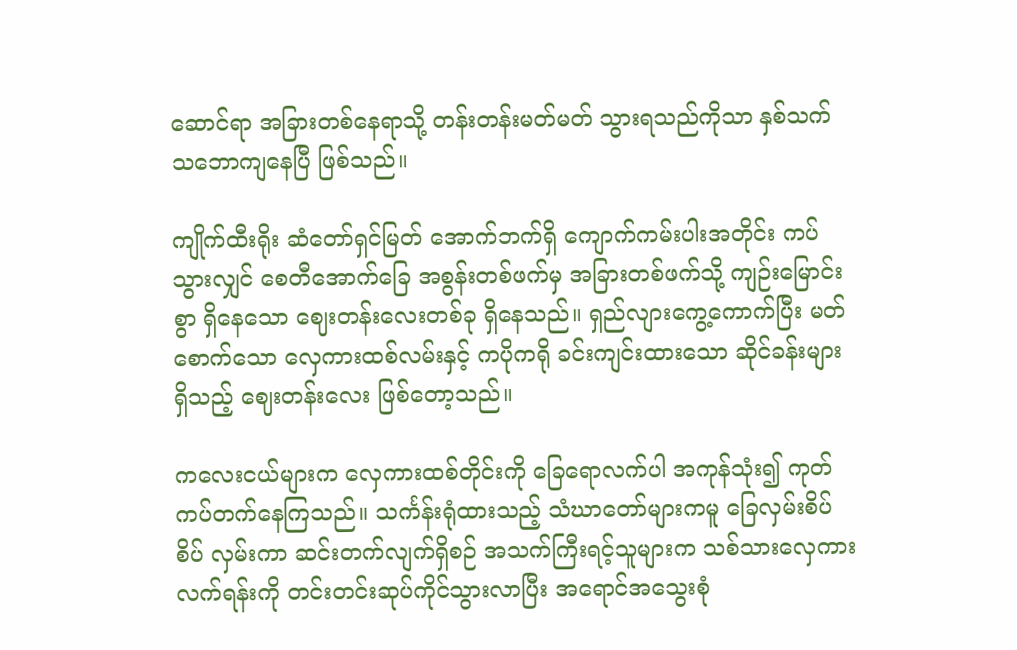ဆောင်ရာ အခြားတစ်နေရာသို့ တန်းတန်းမတ်မတ် သွားရသည်ကိုသာ နှစ်သက်သဘောကျနေပြီ ဖြစ်သည်။

ကျိုက်ထီးရိုး ဆံတော်ရှင်မြတ် အောက်ဘက်ရှိ ကျောက်ကမ်းပါးအတိုင်း ကပ်သွားလျှင် စေတီအောက်ခြေ အစွန်းတစ်ဖက်မှ အခြားတစ်ဖက်သို့ ကျဉ်းမြောင်းစွာ ရှိနေသော ဈေးတန်းလေးတစ်ခု ရှိနေသည်။ ရှည်လျားကွေ့ကောက်ပြီး မတ်စောက်သော လှေကားထစ်လမ်းနှင့် ကပိုကရို ခင်းကျင်းထားသော ဆိုင်ခန်းများရှိသည့် ဈေးတန်းလေး ဖြစ်တော့သည်။

ကလေးငယ်များက လှေကားထစ်တိုင်းကို ခြေရောလက်ပါ အကုန်သုံး၍ ကုတ်ကပ်တက်နေကြသည်။ သင်္ကန်းရုံထားသည့် သံဃာတော်များကမူ ခြေလှမ်းစိပ်စိပ် လှမ်းကာ ဆင်းတက်လျက်ရှိစဉ် အသက်ကြီးရင့်သူများက သစ်သားလှေကားလက်ရန်းကို တင်းတင်းဆုပ်ကိုင်သွားလာပြီး အရောင်အသွေးစုံ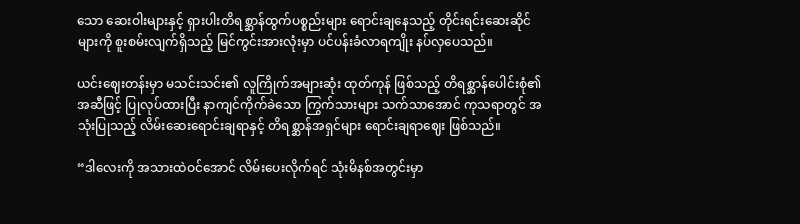သော ဆေးဝါးများနှင့် ရှားပါးတိရစ္ဆာန်ထွက်ပစ္စည်းများ ရောင်းချနေသည့် တိုင်းရင်းဆေးဆိုင်များကို စူးစမ်းလျက်ရှိသည့် မြင်ကွင်းအားလုံးမှာ ပင်ပန်းခံလာရကျိုး နပ်လှပေသည်။

ယင်းဈေးတန်းမှာ မသင်းသင်း၏ လူကြိုက်အများဆုံး ထုတ်ကုန် ဖြစ်သည့် တိရစ္ဆာန်ပေါင်းစုံ၏ အဆီဖြင့် ပြုလုပ်ထားပြီး နာကျင်ကိုက်ခဲသော ကြွက်သားများ သက်သာအောင် ကုသရာတွင် အသုံးပြုသည့် လိမ်းဆေးရောင်းချရာနှင့် တိရစ္ဆာန်အရှင်များ ရောင်းချရာဈေး ဖြစ်သည်။

“ဒါလေးကို အသားထဲဝင်အောင် လိမ်းပေးလိုက်ရင် သုံးမိနစ်အတွင်းမှာ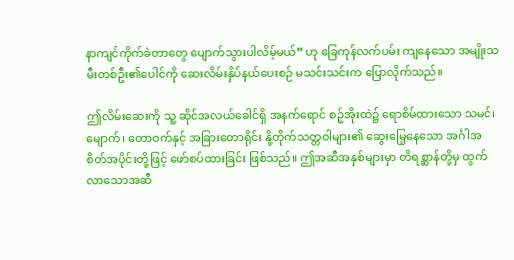နာကျင်ကိုက်ခဲတာတွေ ပျောက်သွားပါလိမ့်မယ်” ဟု ခြေကုန်လက်ပမ်း ကျနေသော အမျိုးသမီးတစ်ဦး၏ပေါင်ကို ဆေးလိမ်းနှိပ်နယ်ပေးစဉ် မသင်းသင်းက ပြောလိုက်သည်။

ဤလိမ်းဆေးကို သူ့ ဆိုင်အလယ်ခေါင်ရှိ အနက်ရောင် စဉ့်အိုးထဲ၌ ရောစိမ်ထားသော သမင်၊ မျောက်၊ တောဝက်နှင့် အခြားတောရိုင်း နို့တိုက်သတ္တဝါများ၏ ဆွေးမြေ့နေသော အင်္ဂါအစိတ်အပိုင်းတို့ဖြင့် ဖော်စပ်ထားခြင်း ဖြစ်သည်။ ဤအဆီအနှစ်များမှာ တိရစ္ဆာန်တို့မှ ထွက်လာသောအဆီ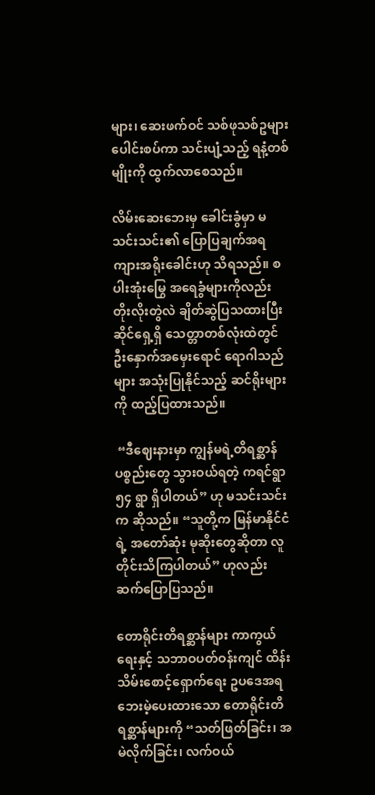များ၊ ဆေးဖက်ဝင် သစ်ဖုသစ်ဥများ ပေါင်းစပ်ကာ သင်းပျံ့သည့် ရနံ့တစ်မျိုးကို ထွက်လာစေသည်။

လိမ်းဆေးဘေးမှ ခေါင်းခွံမှာ မသင်းသင်း၏ ပြောပြချက်အရ ကျားအရိုးခေါင်းဟု သိရသည်။ စပါးအုံးမြွေ အရေခွံများကိုလည်း တိုးလိုးတွဲလဲ ချိတ်ဆွဲပြသထားပြီး ဆိုင်ရှေ့ရှိ သေတ္တာတစ်လုံးထဲတွင် ဦးနှောက်အမှေးရောင် ရောဂါသည်များ အသုံးပြုနိုင်သည့် ဆင်ရိုးများကို ထည့်ပြထားသည်။

 “ဒီဈေးနားမှာ ကျွန်မရဲ့တိရစ္ဆာန်ပစ္စည်းတွေ သွားဝယ်ရတဲ့ ကရင်ရွာ ၅၄ ရွာ ရှိပါတယ်” ဟု မသင်းသင်းက ဆိုသည်။ “သူတို့က မြန်မာနိုင်ငံရဲ့ အတော်ဆုံး မုဆိုးတွေဆိုတာ လူတိုင်းသိကြပါတယ်” ဟုလည်း ဆက်ပြောပြသည်။

တောရိုင်းတိရစ္ဆာန်များ ကာကွယ်ရေးနှင့် သဘာဝပတ်ဝန်းကျင် ထိန်းသိမ်းစောင့်ရှောက်ရေး ဥပဒေအရ ဘေးမဲ့ပေးထားသော တောရိုင်းတိရစ္ဆာန်များကို “သတ်ဖြတ်ခြင်း၊ အမဲလိုက်ခြင်း၊ လက်ဝယ်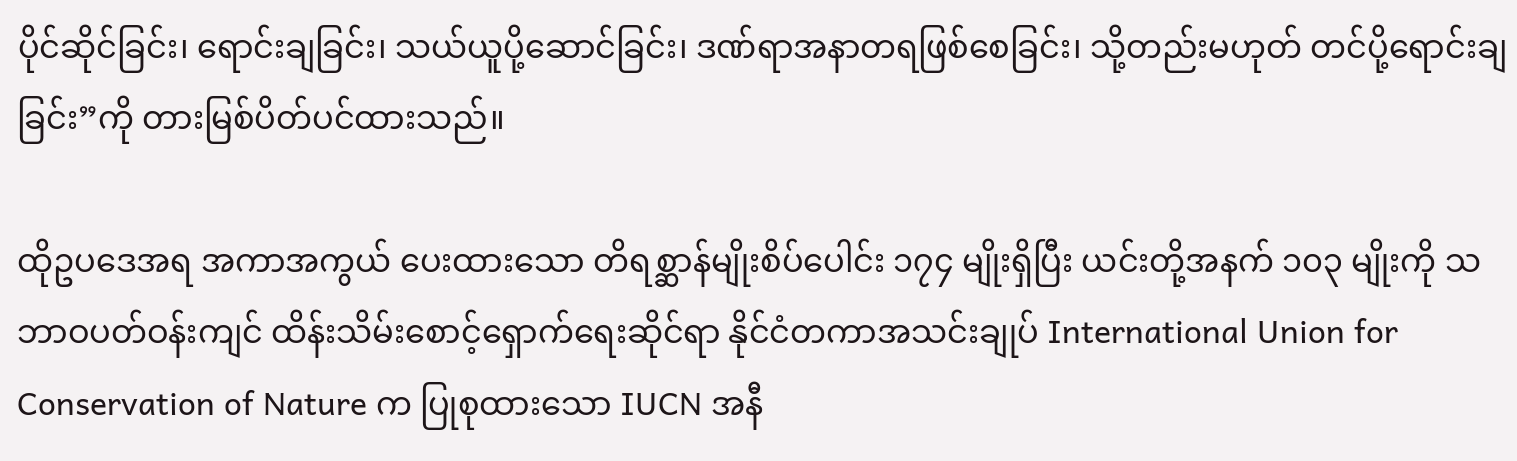ပိုင်ဆိုင်ခြင်း၊ ရောင်းချခြင်း၊ သယ်ယူပို့ဆောင်ခြင်း၊ ဒဏ်ရာအနာတရဖြစ်စေခြင်း၊ သို့တည်းမဟုတ် တင်ပို့ရောင်းချခြင်း”ကို တားမြစ်ပိတ်ပင်ထားသည်။

ထိုဥပဒေအရ အကာအကွယ် ပေးထားသော တိရစ္ဆာန်မျိုးစိပ်ပေါင်း ၁၇၄ မျိုးရှိပြီး ယင်းတို့အနက် ၁၀၃ မျိုးကို သဘာဝပတ်ဝန်းကျင် ထိန်းသိမ်းစောင့်ရှောက်ရေးဆိုင်ရာ နိုင်ငံတကာအသင်းချုပ် International Union for Conservation of Nature က ပြုစုထားသော IUCN အနီ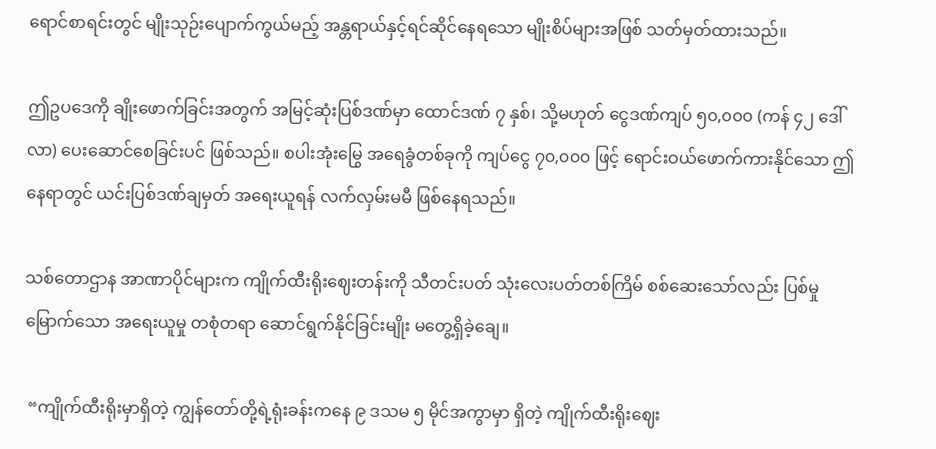ရောင်စာရင်းတွင် မျိုးသုဉ်းပျောက်ကွယ်မည့် အန္တရာယ်နှင့်ရင်ဆိုင်နေရသော မျိုးစိပ်များအဖြစ် သတ်မှတ်ထားသည်။

ဤဥပဒေကို ချိုးဖောက်ခြင်းအတွက် အမြင့်ဆုံးပြစ်ဒဏ်မှာ ထောင်ဒဏ် ၇ နှစ်၊ သို့မဟုတ် ငွေဒဏ်ကျပ် ၅၀,၀၀၀ (ကန် ၄၂ ဒေါ်လာ) ပေးဆောင်စေခြင်းပင် ဖြစ်သည်။ စပါးအုံးမြွေ အရေခွံတစ်ခုကို ကျပ်ငွေ ၇၀,၀၀၀ ဖြင့် ရောင်းဝယ်ဖောက်ကားနိုင်သော ဤနေရာတွင် ယင်းပြစ်ဒဏ်ချမှတ် အရေးယူရန် လက်လှမ်းမမီ ဖြစ်နေရသည်။

သစ်တောဌာန အာဏာပိုင်များက ကျိုက်ထီးရိုးဈေးတန်းကို သီတင်းပတ် သုံးလေးပတ်တစ်ကြိမ် စစ်ဆေးသော်လည်း ပြစ်မှုမြောက်သော အရေးယူမှု တစုံတရာ ဆောင်ရွက်နိုင်ခြင်းမျိုး မတွေ့ရှိခဲ့ချေ။

 “ကျိုက်ထီးရိုးမှာရှိတဲ့ ကျွန်တော်တို့ရဲ့ရုံးခန်းကနေ ၉ ဒသမ ၅ မိုင်အကွာမှာ ရှိတဲ့ ကျိုက်ထီးရိုးဈေး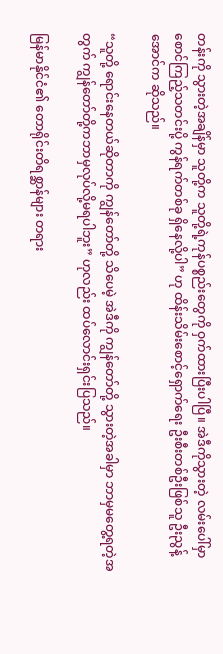တန်းကို သွားတဲ့အချိန်မှာ သူတို့က သူတို့ရဲ့ကုန်ပစ္စည်းတွေကို ဝှက်ထားပြီးပါပြီ။ အဲဒီကိုသွားတဲ့ လမ်းပေါ်မှာ စောင်ကြည့်သတင်းပို့ ကွန်ရက်တစ်ခု ရှိနေလို့ပါ” ဟု ထိန်းသိမ်းစောင့်ရှောက်ရေး ဦးစီးတစ်ဦးဖြစ်သူ ဦးညွန့်အောင်က ဆိုသည်။

“သူတို့ ရောင်းနေတယ်ဆိုတာကို ကျွန်တော်တို့ သိပေမဲ့ အဲဒီကို ကျွန်တော်တို့ သွားတဲ့အခါမှာ ဘာမှမတွေ့ရတဲ့အတွက် ကျွန်တော်တို့ကဘာမှလုပ်လို့မရပါဘူး” ဟုလည်း ထပ်လောင်းရှင်းပြသည်။

မြန်မာနိုင်ငံ၏ တောရိုင်းတိရစ္ဆာန်များ တရား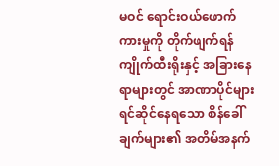မဝင် ရောင်းဝယ်ဖောက်ကားမှုကို တိုက်ဖျက်ရန် ကျိုက်ထီးရိုးနှင့် အခြားနေရာများတွင် အာဏာပိုင်များ ရင်ဆိုင်နေရသော စိန်ခေါ်ချက်များ၏ အတိမ်အနက်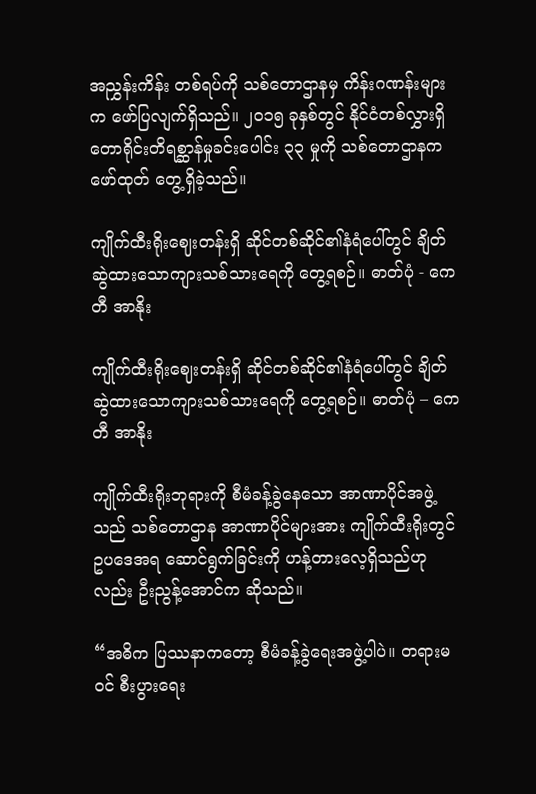အညွှန်းကိန်း တစ်ရပ်ကို သစ်တောဌာနမှ ကိန်းဂဏန်းများက ဖော်ပြလျက်ရှိသည်။ ၂၀၁၅ ခုနှစ်တွင် နိုင်ငံတစ်လွှားရှိ တောရိုင်းတိရစ္ဆာန်မှုခင်းပေါင်း ၃၃ မှုကို သစ်တောဌာနက ဖော်ထုတ် တွေ့ရှိခဲ့သည်။

ကျိုက်ထီးရိုးဈေးတန်းရှိ ဆိုင်တစ်ဆိုင်၏နံရံပေါ်တွင် ချိတ်ဆွဲထားသောကျားသစ်သားရေကို တွေ့ရစဉ်။ ဓာတ်ပုံ - ကေတီ အာနိုး

ကျိုက်ထီးရိုးဈေးတန်းရှိ ဆိုင်တစ်ဆိုင်၏နံရံပေါ်တွင် ချိတ်ဆွဲထားသောကျားသစ်သားရေကို တွေ့ရစဉ်။ ဓာတ်ပုံ – ကေတီ အာနိုး

ကျိုက်ထီးရိုးဘုရားကို စီမံခန့်ခွဲနေသော အာဏာပိုင်အဖွဲ့သည် သစ်တောဌာန အာဏာပိုင်များအား ကျိုက်ထီးရိုးတွင် ဥပဒေအရ ဆောင်ရွက်ခြင်းကို ဟန့်တားလေ့ရှိသည်ဟုလည်း ဦးညွန့်အောင်က ဆိုသည်။

“အဓိက ပြဿနာကတော့ စီမံခန့်ခွဲရေးအဖွဲ့ပါပဲ။ တရားမဝင် စီးပွားရေး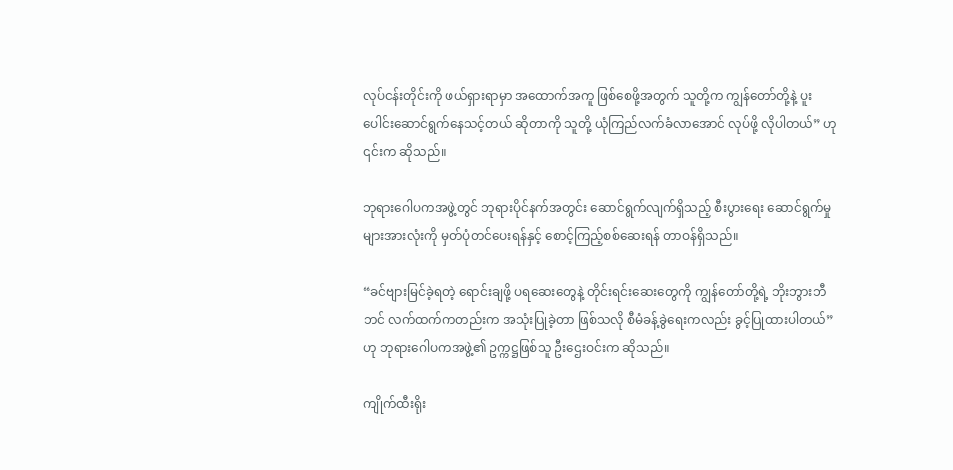လုပ်ငန်းတိုင်းကို ဖယ်ရှားရာမှာ အထောက်အကူ ဖြစ်စေဖို့အတွက် သူတို့က ကျွန်တော်တို့နဲ့ ပူးပေါင်းဆောင်ရွက်နေသင့်တယ် ဆိုတာကို သူတို့ ယုံကြည်လက်ခံလာအောင် လုပ်ဖို့ လိုပါတယ်” ဟု ၎င်းက ဆိုသည်။

ဘုရားဂေါပကအဖွဲ့တွင် ဘုရားပိုင်နက်အတွင်း ဆောင်ရွက်လျက်ရှိသည့် စီးပွားရေး ဆောင်ရွက်မှုများအားလုံးကို မှတ်ပုံတင်ပေးရန်နှင့် စောင့်ကြည့်စစ်ဆေးရန် တာဝန်ရှိသည်။

“ခင်ဗျားမြင်ခဲ့ရတဲ့ ရောင်းချဖို့ ပရဆေးတွေနဲ့ တိုင်းရင်းဆေးတွေကို ကျွန်တော်တို့ရဲ့ ဘိုးဘွားဘီဘင် လက်ထက်ကတည်းက အသုံးပြုခဲ့တာ ဖြစ်သလို စီမံခန့်ခွဲရေးကလည်း ခွင့်ပြုထားပါတယ်”ဟု ဘုရားဂေါပကအဖွဲ့၏ ဥက္ကဋ္ဌဖြစ်သူ ဦးဌေးဝင်းက ဆိုသည်။

ကျိုက်ထီးရိုး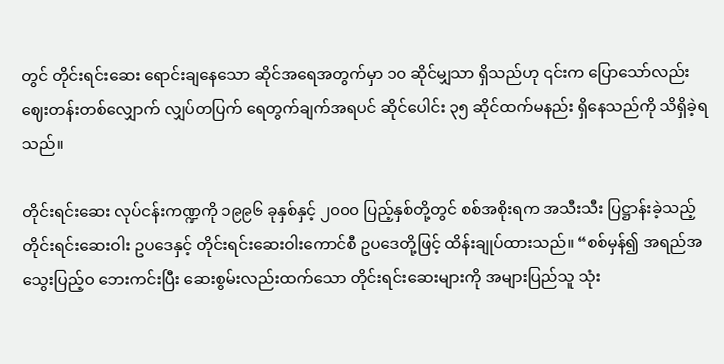တွင် တိုင်းရင်းဆေး ရောင်းချနေသော ဆိုင်အရေအတွက်မှာ ၁၀ ဆိုင်မျှသာ ရှိသည်ဟု ၎င်းက ပြောသော်လည်း ဈေးတန်းတစ်လျှောက် လျှပ်တပြက် ရေတွက်ချက်အရပင် ဆိုင်ပေါင်း ၃၅ ဆိုင်ထက်မနည်း ရှိနေသည်ကို သိရှိခဲ့ရသည်။

တိုင်းရင်းဆေး လုပ်ငန်းကဏ္ဍကို ၁၉၉၆ ခုနှစ်နှင့် ၂၀၀၀ ပြည့်နှစ်တို့တွင် စစ်အစိုးရက အသီးသီး ပြဋ္ဌာန်းခဲ့သည့် တိုင်းရင်းဆေးဝါး ဥပဒေနှင့် တိုင်းရင်းဆေးဝါးကောင်စီ ဥပဒေတို့ဖြင့် ထိန်းချုပ်ထားသည်။ “စစ်မှန်၍ အရည်အသွေးပြည့်ဝ ဘေးကင်းပြီး ဆေးစွမ်းလည်းထက်သော တိုင်းရင်းဆေးများကို အများပြည်သူ သုံး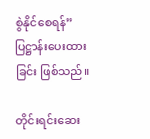စွဲနိုင်စေရန်” ပြဋ္ဌာန်းပေးထားခြင်း ဖြစ်သည်။

တိုင်းရင်းဆေး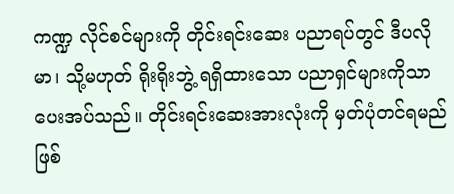ကဏ္ဍ လိုင်စင်များကို တိုင်းရင်းဆေး ပညာရပ်တွင် ဒီပလိုမာ၊ သို့မဟုတ် ရိုးရိုးဘွဲ့ ရရှိထားသော ပညာရှင်များကိုသာ ပေးအပ်သည်။ တိုင်းရင်းဆေးအားလုံးကို မှတ်ပုံတင်ရမည် ဖြစ်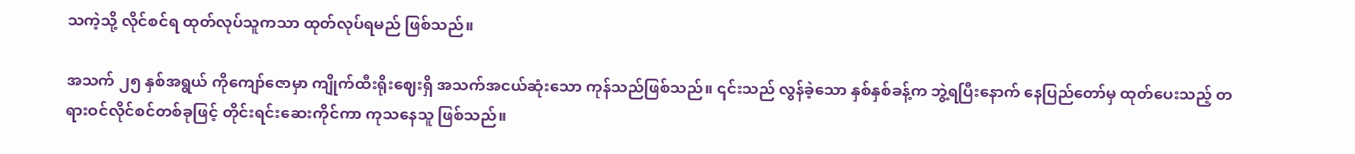သကဲ့သို့ လိုင်စင်ရ ထုတ်လုပ်သူကသာ ထုတ်လုပ်ရမည် ဖြစ်သည်။

အသက် ၂၅ နှစ်အရွယ် ကိုကျော်ဇောမှာ ကျိုက်ထီးရိုးဈေးရှိ အသက်အငယ်ဆုံးသော ကုန်သည်ဖြစ်သည်။ ၎င်းသည် လွန်ခဲ့သော နှစ်နှစ်ခန့်က ဘွဲ့ရပြီးနောက် နေပြည်တော်မှ ထုတ်ပေးသည့် တရားဝင်လိုင်စင်တစ်ခုဖြင့် တိုင်းရင်းဆေးကိုင်ကာ ကုသနေသူ ဖြစ်သည်။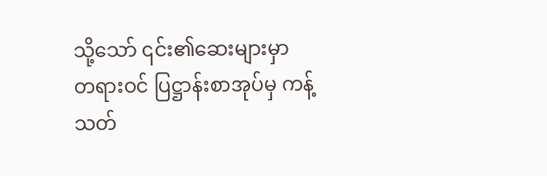သို့သော် ၎င်း၏ဆေးများမှာ တရားဝင် ပြဋ္ဌာန်းစာအုပ်မှ ကန့်သတ်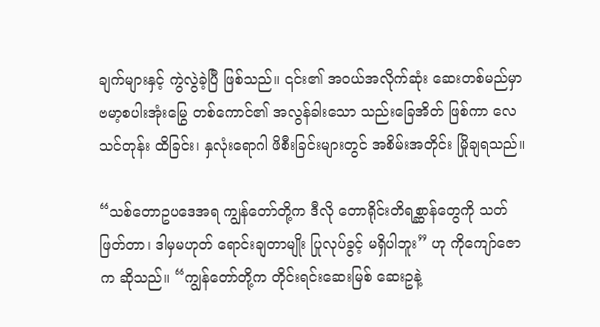ချက်များနှင့် ကွဲလွဲခဲ့ပြီ ဖြစ်သည်။ ၎င်း၏ အဝယ်အလိုက်ဆုံး ဆေးတစ်မည်မှာ ဗမာ့စပါးအုံးမြွေ တစ်ကောင်၏ အလွန်ခါးသော သည်းခြေအိတ် ဖြစ်ကာ လေသင်တုန်း ထိခြင်း၊ နှလုံးရောဂါ ဖိစီးခြင်းများတွင် အစိမ်းအတိုင်း မြိုချရသည်။

“သစ်တောဥပဒေအရ ကျွန်တော်တို့က ဒီလို တောရိုင်းတိရစ္ဆာန်တွေကို သတ်ဖြတ်တာ၊ ဒါမှမဟုတ် ရောင်းချတာမျိုး ပြုလုပ်ခွင့် မရှိပါဘူး” ဟု ကိုကျော်ဇောက ဆိုသည်။ “ကျွန်တော်တို့က တိုင်းရင်းဆေးမြစ် ဆေးဥနဲ့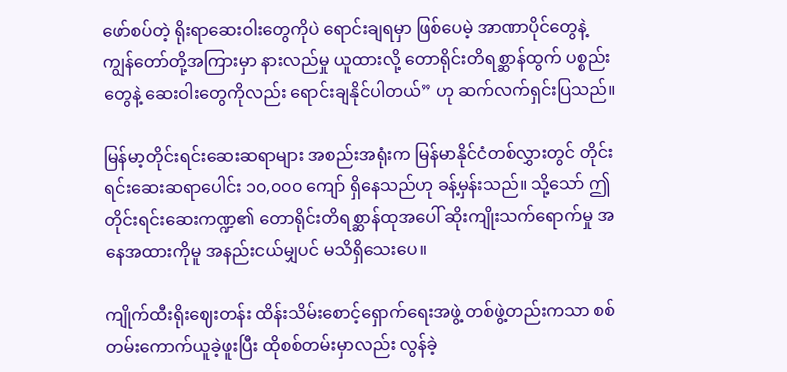ဖော်စပ်တဲ့ ရိုးရာဆေးဝါးတွေကိုပဲ ရောင်းချရမှာ ဖြစ်ပေမဲ့ အာဏာပိုင်တွေနဲ့ ကျွန်တော်တို့အကြားမှာ နားလည်မှု ယူထားလို့ တောရိုင်းတိရစ္ဆာန်ထွက် ပစ္စည်းတွေနဲ့ ဆေးဝါးတွေကိုလည်း ရောင်းချနိုင်ပါတယ်” ဟု ဆက်လက်ရှင်းပြသည်။

မြန်မာ့တိုင်းရင်းဆေးဆရာများ အစည်းအရုံးက မြန်မာနိုင်ငံတစ်လွှားတွင် တိုင်းရင်းဆေးဆရာပေါင်း ၁၀,၀၀၀ ကျော် ရှိနေသည်ဟု ခန့်မှန်းသည်။ သို့သော် ဤတိုင်းရင်းဆေးကဏ္ဍ၏ တောရိုင်းတိရစ္ဆာန်ထုအပေါ် ဆိုးကျိုးသက်ရောက်မှု အနေအထားကိုမူ အနည်းငယ်မျှပင် မသိရှိသေးပေ။

ကျိုက်ထီးရိုးဈေးတန်း ထိန်းသိမ်းစောင့်ရှောက်ရေးအဖွဲ့ တစ်ဖွဲ့တည်းကသာ စစ်တမ်းကောက်ယူခဲ့ဖူးပြီး ထိုစစ်တမ်းမှာလည်း လွန်ခဲ့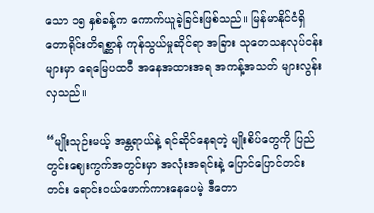သော ၁၅ နှစ်ခန့်က ကောက်ယူခဲ့ခြင်းဖြစ်သည်။ မြန်မာနိုင်ငံရှိ တောရိုင်းတိရစ္ဆာန် ကုန်သွယ်မှုဆိုင်ရာ အခြား သုတေသနလုပ်ငန်းများမှာ ရေမြေပထဝီ အနေအထားအရ အကန့်အသတ် များလွန်းလှသည်။

“မျိုးသုဉ်းမယ့် အန္တရာယ်နဲ့ ရင်ဆိုင်နေရတဲ့ မျိုးစိပ်တွေကို ပြည်တွင်းဈေးကွက်အတွင်းမှာ အလုံးအရင်းနဲ့ ပြောင်ပြောင်တင်းတင်း ရောင်းဝယ်ဖောက်ကားနေပေမဲ့ ဒီတော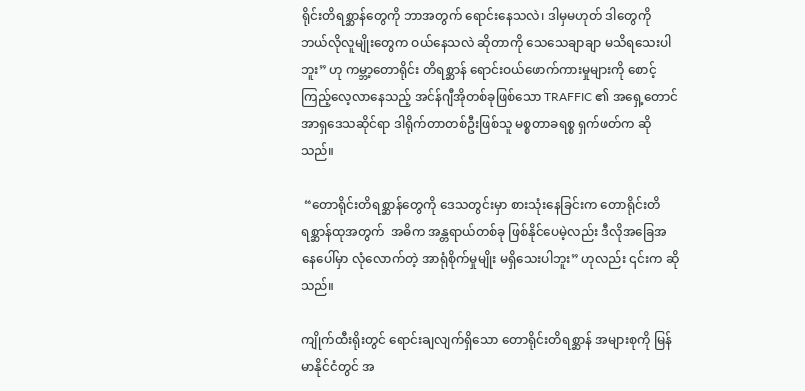ရိုင်းတိရစ္ဆာန်တွေကို ဘာအတွက် ရောင်းနေသလဲ၊ ဒါမှမဟုတ် ဒါတွေကို ဘယ်လိုလူမျိုးတွေက ဝယ်နေသလဲ ဆိုတာကို သေသေချာချာ မသိရသေးပါဘူး” ဟု ကမ္ဘာ့တောရိုင်း တိရစ္ဆာန် ရောင်းဝယ်ဖောက်ကားမှုများကို စောင့်ကြည့်လေ့လာနေသည့် အင်န်ဂျီအိုတစ်ခုဖြစ်သော TRAFFIC ၏ အရှေ့တောင်အာရှဒေသဆိုင်ရာ ဒါရိုက်တာတစ်ဦးဖြစ်သူ မစ္စတာခရစ္စ ရှက်ဖတ်က ဆိုသည်။

 “တောရိုင်းတိရစ္ဆာန်တွေကို ဒေသတွင်းမှာ စားသုံးနေခြင်းက တောရိုင်းတိရစ္ဆာန်ထုအတွက်  အဓိက အန္တရာယ်တစ်ခု ဖြစ်နိုင်ပေမဲ့လည်း ဒီလိုအခြေအနေပေါ်မှာ လုံလောက်တဲ့ အာရုံစိုက်မှုမျိုး မရှိသေးပါဘူး” ဟုလည်း ၎င်းက ဆိုသည်။

ကျိုက်ထီးရိုးတွင် ရောင်းချလျက်ရှိသော တောရိုင်းတိရစ္ဆာန် အများစုကို မြန်မာနိုင်ငံတွင် အ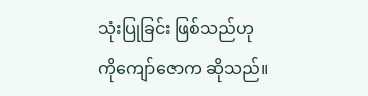သုံးပြုခြင်း ဖြစ်သည်ဟု ကိုကျော်ဇောက ဆိုသည်။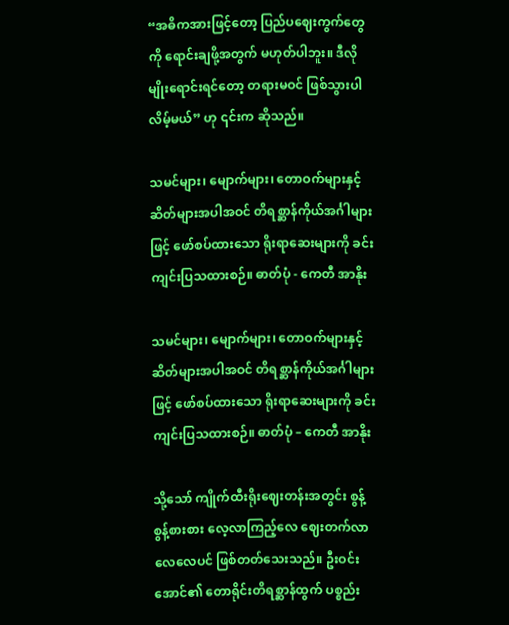“အဓိကအားဖြင့်တော့ ပြည်ပဈေးကွက်တွေကို ရောင်းချဖို့အတွက် မဟုတ်ပါဘူး။ ဒီလိုမျိုးရောင်းရင်တော့ တရားမဝင် ဖြစ်သွားပါလိမ့်မယ်” ဟု ၎င်းက ဆိုသည်။

သမင်များ၊ မျောက်များ၊ တောဝက်များနှင့် ဆိတ်များအပါအဝင် တိရစ္ဆာန်ကိုယ်အင်္ဂါများဖြင့် ဖော်စပ်ထားသော ရိုးရာဆေးများကို ခင်းကျင်းပြသထားစဉ်။ ဓာတ်ပုံ - ကေတီ အာနိုး

သမင်များ၊ မျောက်များ၊ တောဝက်များနှင့် ဆိတ်များအပါအဝင် တိရစ္ဆာန်ကိုယ်အင်္ဂါများဖြင့် ဖော်စပ်ထားသော ရိုးရာဆေးများကို ခင်းကျင်းပြသထားစဉ်။ ဓာတ်ပုံ – ကေတီ အာနိုး

သို့သော် ကျိုက်ထီးရိုးဈေးတန်းအတွင်း စွန့်စွန့်စားစား လေ့လာကြည့်လေ ဈေးတက်လာလေလေပင် ဖြစ်တတ်သေးသည်။ ဦးဝင်းအောင်၏ တောရိုင်းတိရစ္ဆာန်ထွက် ပစ္စည်း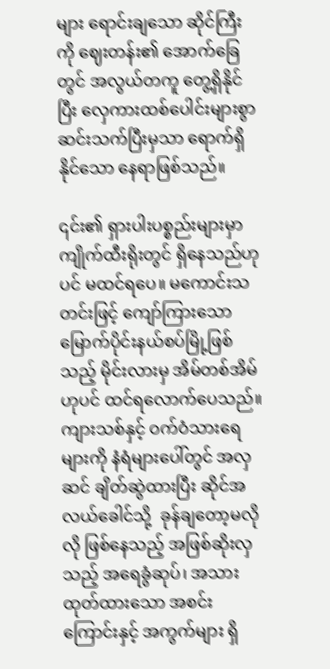များ ရောင်းချသော ဆိုင်ကြီးကို ဈေးတန်း၏ အောက်ခြေတွင် အလွယ်တကူ တွေ့ရှိနိုင်ပြီး လှေကားထစ်ပေါင်းများစွာ ဆင်းသက်ပြီးမှသာ ရောက်ရှိနိုင်သော နေရာဖြစ်သည်။

၎င်း၏ ရှားပါးပစ္စည်းများမှာ ကျိုက်ထီးရိုးတွင် ရှိနေသည်ဟုပင် မထင်ရပေ။ မကောင်းသတင်းဖြင့် ကျော်ကြားသော မြောက်ပိုင်းနယ်စပ်မြို့ဖြစ်သည့် မိုင်းလားမှ အိမ်တစ်အိမ်ဟုပင် ထင်ရလောက်ပေသည်။ ကျားသစ်နှင့် ဝက်ဝံသားရေများကို နံရံများပေါ်တွင် အလှဆင် ချိတ်ဆွဲထားပြီး ဆိုင်အလယ်ခေါင်သို့  ခုန်ချတော့မလိုလို ဖြစ်နေသည့် အဖြစ်ဆိုးလှသည့် အရေခွံဆုပ်၊ အသားထုတ်ထားသော အစင်းကြောင်းနှင့် အကွက်များ ရှိ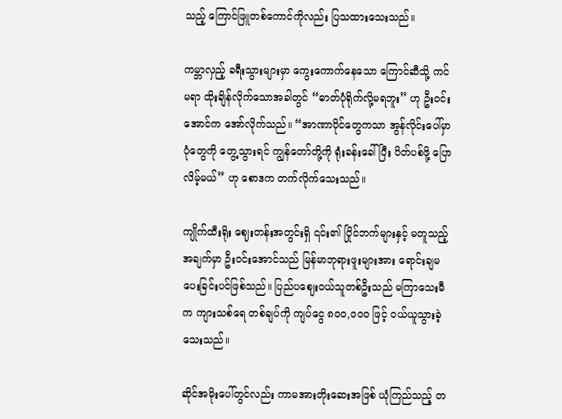သည့် ကြောင်ဖြူတစ်ကောင်ကိုလည်း ပြသထားသေးသည်။

ကမ္ဘာလှည့် ခရီးသွားများမှာ ကွေးကောက်နေသော ကြောင်ဆီသို့ ကင်မရာ ထိုးချိန်လိုက်သောအခါတွင် “ဓာတ်ပုံရိုက်လို့မရဘူး” ဟု ဦးဝင်းအောင်က အော်လိုက်သည်။ “အာဏာပိုင်တွေကသာ အွန်လိုင်းပေါ်မှာ ပုံတွေကို တွေ့သွားရင် ကျွန်တော်တို့ကို ရုံးခန်းခေါ်ပြီး ပိတ်ပစ်ဖို့ ပြောလိမ့်မယ်” ဟု စောဒက တက်လိုက်သေးသည်။

ကျိုက်ထီးရိုး ဈေးတန်းအတွင်းရှိ ၎င်း၏ ပြိုင်ဘက်များနှင့် မတူသည့်အချက်မှာ ဦးဝင်းအောင်သည် မြန်မာဘုရားဖူးများအား ရောင်းချမပေးခြင်းပင်ဖြစ်သည်။ ပြည်ပဈေးဝယ်သူတစ်ဦးသည် မကြာသေးမီက ကျားသစ်ရေ တစ်ချပ်ကို ကျပ်ငွေ ၈၀၀,၀၀၀ ဖြင့် ဝယ်ယူသွားခဲ့သေးသည်။

ဆိုင်အမိုးပေါ်တွင်လည်း ကာမအားတိုးဆေးအဖြစ် ယုံကြည်သည့် တ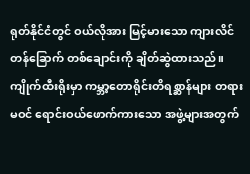ရုတ်နိုင်ငံတွင် ဝယ်လိုအား မြင့်မားသော ကျားလိင်တန်ခြောက် တစ်ချောင်းကို ချိတ်ဆွဲထားသည်။ ကျိုက်ထီးရိုးမှာ ကမ္ဘာ့တောရိုင်းတိရစ္ဆာန်များ တရားမဝင် ရောင်းဝယ်ဖောက်ကားသော အဖွဲ့များအတွက်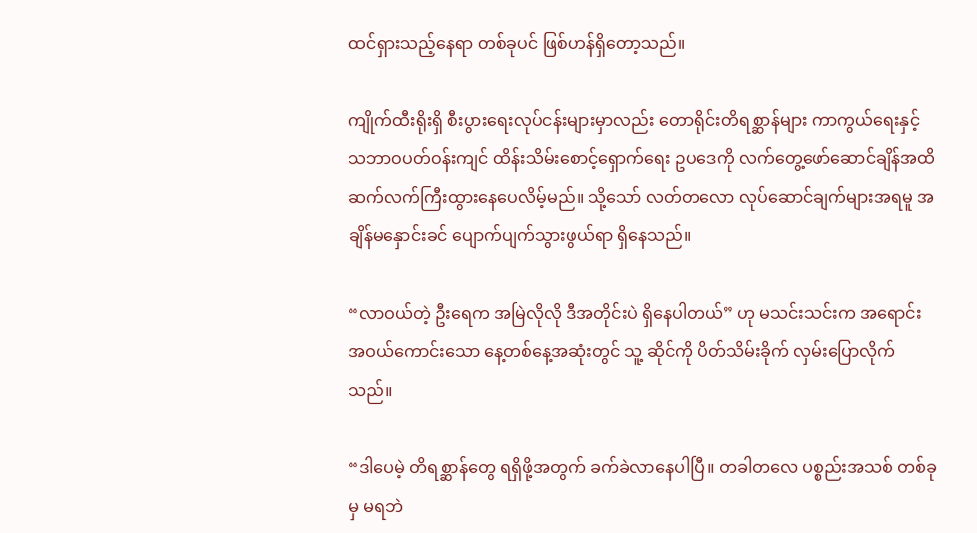ထင်ရှားသည့်နေရာ တစ်ခုပင် ဖြစ်ဟန်ရှိတော့သည်။

ကျိုက်ထီးရိုးရှိ စီးပွားရေးလုပ်ငန်းများမှာလည်း တောရိုင်းတိရစ္ဆာန်များ ကာကွယ်ရေးနှင့် သဘာဝပတ်ဝန်းကျင် ထိန်းသိမ်းစောင့်ရှောက်ရေး ဥပဒေကို လက်တွေ့ဖော်ဆောင်ချိန်အထိ ဆက်လက်ကြီးထွားနေပေလိမ့်မည်။ သို့သော် လတ်တလော လုပ်ဆောင်ချက်များအရမူ အချိန်မနှောင်းခင် ပျောက်ပျက်သွားဖွယ်ရာ ရှိနေသည်။

“လာဝယ်တဲ့ ဦးရေက အမြဲလိုလို ဒီအတိုင်းပဲ ရှိနေပါတယ်” ဟု မသင်းသင်းက အရောင်းအဝယ်ကောင်းသော နေ့တစ်နေ့အဆုံးတွင် သူ့ ဆိုင်ကို ပိတ်သိမ်းခိုက် လှမ်းပြောလိုက်သည်။

“ဒါပေမဲ့ တိရစ္ဆာန်တွေ ရရှိဖို့အတွက် ခက်ခဲလာနေပါပြီ။ တခါတလေ ပစ္စည်းအသစ် တစ်ခုမှ မရဘဲ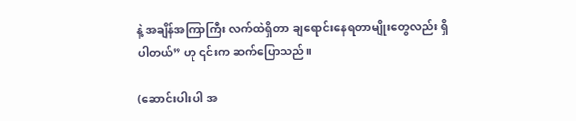နဲ့ အချိန်အကြာကြီး လက်ထဲရှိတာ ချရောင်းနေရတာမျိုးတွေလည်း ရှိပါတယ်” ဟု ၎င်းက ဆက်ပြောသည်။

(ဆောင်းပါးပါ အ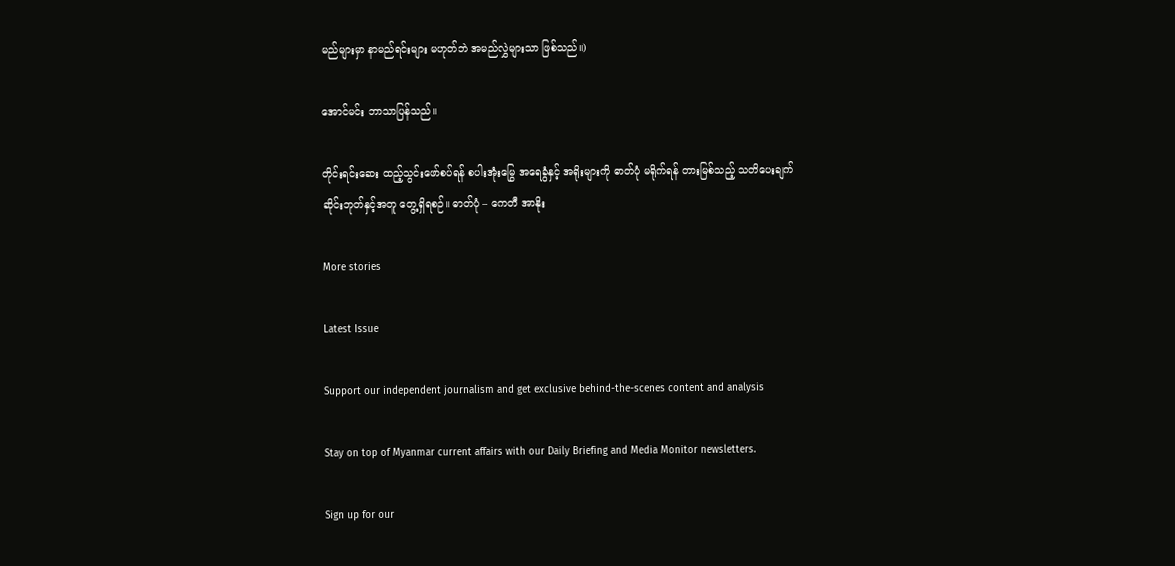မည်များမှာ နာမည်ရင်းများ မဟုတ်ဘဲ အမည်လွှဲများသာ ဖြစ်သည်။)

အောင်မင်း ဘာသာပြန်သည်။

တိုင်းရင်းဆေး ထည့်သွင်းဖော်စပ်ရန် စပါးအုံးမြွေ အရေခွံနှင့် အရိုးများကို ဓာတ်ပုံ မရိုက်ရန် တားမြစ်သည့် သတိပေးချက်ဆိုင်းဘုတ်နှင့်အတူ တွေ့ရှိရစဉ်။ ဓာတ်ပုံ – ကေတီ အာနိုး

More stories

Latest Issue

Support our independent journalism and get exclusive behind-the-scenes content and analysis

Stay on top of Myanmar current affairs with our Daily Briefing and Media Monitor newsletters.

Sign up for our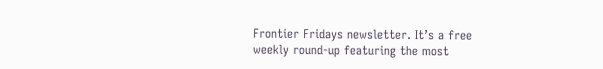Frontier Fridays newsletter. It’s a free weekly round-up featuring the most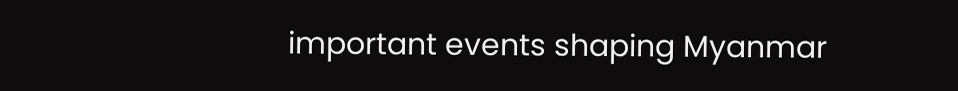important events shaping Myanmar